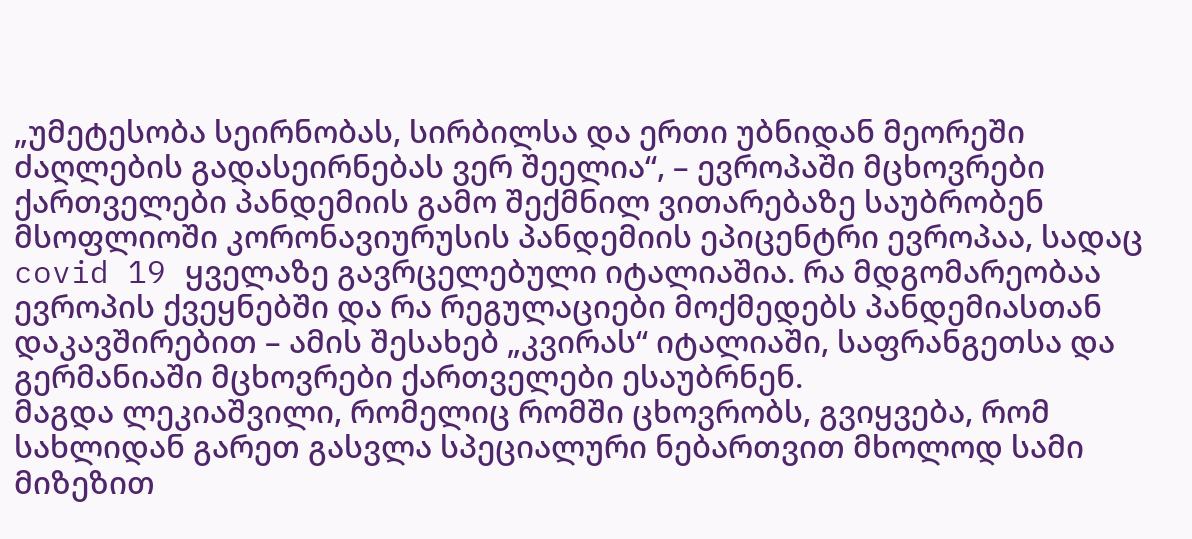„უმეტესობა სეირნობას, სირბილსა და ერთი უბნიდან მეორეში ძაღლების გადასეირნებას ვერ შეელია“, – ევროპაში მცხოვრები ქართველები პანდემიის გამო შექმნილ ვითარებაზე საუბრობენ
მსოფლიოში კორონავიურუსის პანდემიის ეპიცენტრი ევროპაა, სადაც covid 19 ყველაზე გავრცელებული იტალიაშია. რა მდგომარეობაა ევროპის ქვეყნებში და რა რეგულაციები მოქმედებს პანდემიასთან დაკავშირებით – ამის შესახებ „კვირას“ იტალიაში, საფრანგეთსა და გერმანიაში მცხოვრები ქართველები ესაუბრნენ.
მაგდა ლეკიაშვილი, რომელიც რომში ცხოვრობს, გვიყვება, რომ სახლიდან გარეთ გასვლა სპეციალური ნებართვით მხოლოდ სამი მიზეზით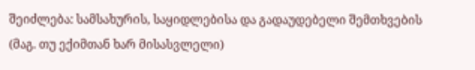შეიძლება: სამსახურის, საყიდლებისა და გადაუდებელი შემთხვების (მაგ. თუ ექიმთან ხარ მისასვლელი)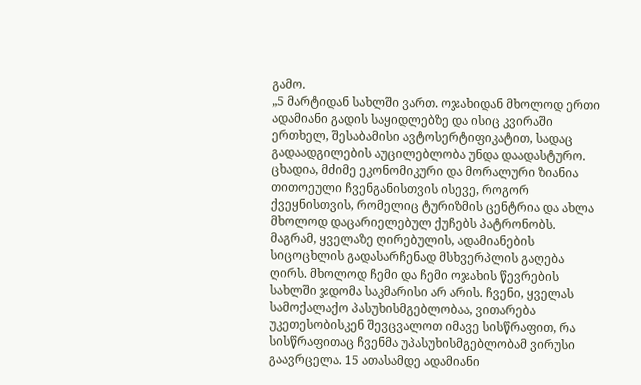გამო.
„5 მარტიდან სახლში ვართ. ოჯახიდან მხოლოდ ერთი ადამიანი გადის საყიდლებზე და ისიც კვირაში ერთხელ, შესაბამისი ავტოსერტიფიკატით, სადაც გადაადგილების აუცილებლობა უნდა დაადასტურო. ცხადია, მძიმე ეკონომიკური და მორალური ზიანია თითოეული ჩვენგანისთვის ისევე, როგორ ქვეყნისთვის, რომელიც ტურიზმის ცენტრია და ახლა მხოლოდ დაცარიელებულ ქუჩებს პატრონობს. მაგრამ, ყველაზე ღირებულის, ადამიანების სიცოცხლის გადასარჩენად მსხვერპლის გაღება ღირს. მხოლოდ ჩემი და ჩემი ოჯახის წევრების სახლში ჯდომა საკმარისი არ არის. ჩვენი, ყველას სამოქალაქო პასუხისმგებლობაა, ვითარება უკეთესობისკენ შევცვალოთ იმავე სისწრაფით, რა სისწრაფითაც ჩვენმა უპასუხისმგებლობამ ვირუსი გაავრცელა. 15 ათასამდე ადამიანი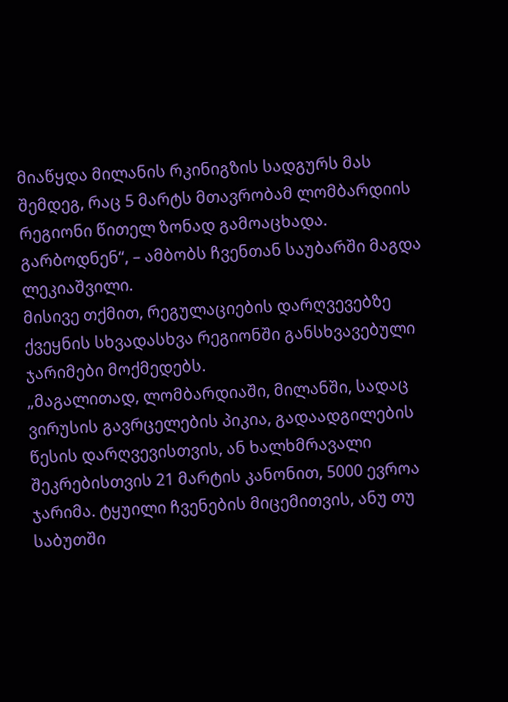მიაწყდა მილანის რკინიგზის სადგურს მას შემდეგ, რაც 5 მარტს მთავრობამ ლომბარდიის რეგიონი წითელ ზონად გამოაცხადა. გარბოდნენ“, – ამბობს ჩვენთან საუბარში მაგდა ლეკიაშვილი.
მისივე თქმით, რეგულაციების დარღვევებზე ქვეყნის სხვადასხვა რეგიონში განსხვავებული ჯარიმები მოქმედებს.
„მაგალითად, ლომბარდიაში, მილანში, სადაც ვირუსის გავრცელების პიკია, გადაადგილების წესის დარღვევისთვის, ან ხალხმრავალი შეკრებისთვის 21 მარტის კანონით, 5000 ევროა ჯარიმა. ტყუილი ჩვენების მიცემითვის, ანუ თუ საბუთში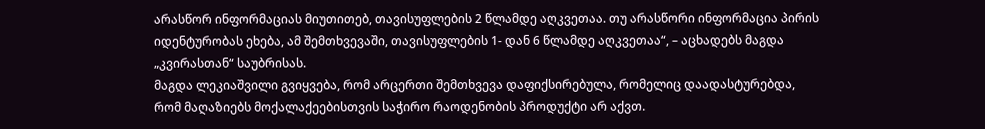არასწორ ინფორმაციას მიუთითებ, თავისუფლების 2 წლამდე აღკვეთაა. თუ არასწორი ინფორმაცია პირის იდენტურობას ეხება, ამ შემთხვევაში, თავისუფლების 1- დან 6 წლამდე აღკვეთაა“, – აცხადებს მაგდა „კვირასთან“ საუბრისას.
მაგდა ლეკიაშვილი გვიყვება, რომ არცერთი შემთხვევა დაფიქსირებულა, რომელიც დაადასტურებდა, რომ მაღაზიებს მოქალაქეებისთვის საჭირო რაოდენობის პროდუქტი არ აქვთ.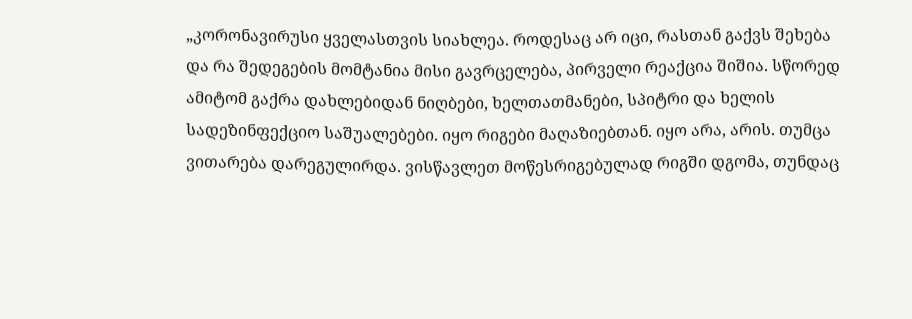„კორონავირუსი ყველასთვის სიახლეა. როდესაც არ იცი, რასთან გაქვს შეხება და რა შედეგების მომტანია მისი გავრცელება, პირველი რეაქცია შიშია. სწორედ ამიტომ გაქრა დახლებიდან ნიღბები, ხელთათმანები, სპიტრი და ხელის სადეზინფექციო საშუალებები. იყო რიგები მაღაზიებთან. იყო არა, არის. თუმცა ვითარება დარეგულირდა. ვისწავლეთ მოწესრიგებულად რიგში დგომა, თუნდაც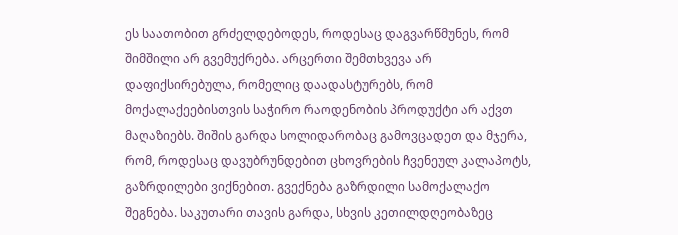ეს საათობით გრძელდებოდეს, როდესაც დაგვარწმუნეს, რომ შიმშილი არ გვემუქრება. არცერთი შემთხვევა არ დაფიქსირებულა, რომელიც დაადასტურებს, რომ მოქალაქეებისთვის საჭირო რაოდენობის პროდუქტი არ აქვთ მაღაზიებს. შიშის გარდა სოლიდარობაც გამოვცადეთ და მჯერა, რომ, როდესაც დავუბრუნდებით ცხოვრების ჩვენეულ კალაპოტს, გაზრდილები ვიქნებით. გვექნება გაზრდილი სამოქალაქო შეგნება. საკუთარი თავის გარდა, სხვის კეთილდღეობაზეც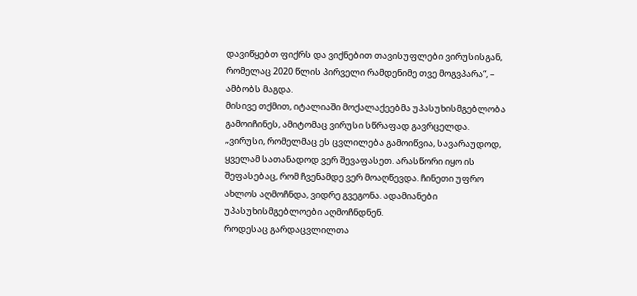დავიწყებთ ფიქრს და ვიქნებით თავისუფლები ვირუსისგან, რომელაც 2020 წლის პირველი რამდენიმე თვე მოგვპარა“, – ამბობს მაგდა.
მისივე თქმით, იტალიაში მოქალაქეებმა უპასუხისმგებლობა გამოიჩინეს, ამიტომაც ვირუსი სწრაფად გავრცელდა.
„ვირუსი, რომელმაც ეს ცვლილება გამოიწვია, სავარაუდოდ, ყველამ სათანადოდ ვერ შევაფასეთ. არასწორი იყო ის შეფასებაც, რომ ჩვენამდე ვერ მოაღწევდა. ჩინეთი უფრო ახლოს აღმოჩნდა, ვიდრე გვეგონა. ადამიანები უპასუხისმგებლოები აღმოჩნდნენ.
როდესაც გარდაცვლილთა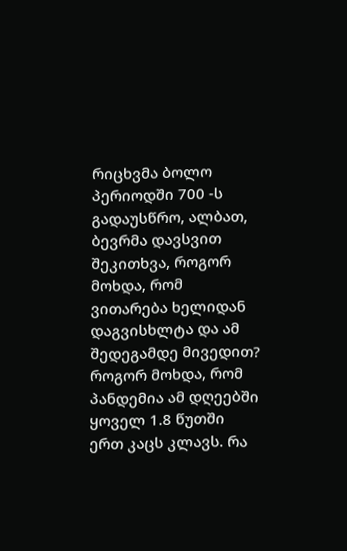რიცხვმა ბოლო პერიოდში 700 -ს გადაუსწრო, ალბათ, ბევრმა დავსვით შეკითხვა, როგორ მოხდა, რომ ვითარება ხელიდან დაგვისხლტა და ამ შედეგამდე მივედით? როგორ მოხდა, რომ პანდემია ამ დღეებში ყოველ 1.8 წუთში ერთ კაცს კლავს. რა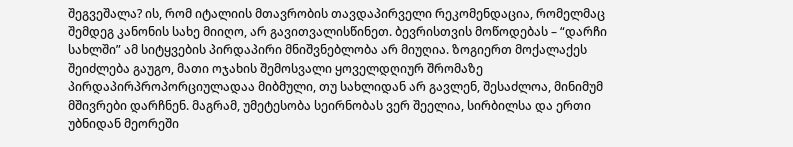შეგვეშალა? ის, რომ იტალიის მთავრობის თავდაპირველი რეკომენდაცია, რომელმაც შემდეგ კანონის სახე მიიღო, არ გავითვალისწინეთ. ბევრისთვის მოწოდებას – “დარჩი სახლში” ამ სიტყვების პირდაპირი მნიშვნებლობა არ მიუღია. ზოგიერთ მოქალაქეს შეიძლება გაუგო, მათი ოჯახის შემოსვალი ყოველდღიურ შრომაზე პირდაპირპროპორციულადაა მიბმული, თუ სახლიდან არ გავლენ, შესაძლოა, მინიმუმ მშივრები დარჩნენ. მაგრამ, უმეტესობა სეირნობას ვერ შეელია, სირბილსა და ერთი უბნიდან მეორეში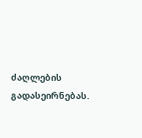ძაღლების გადასეირნებას.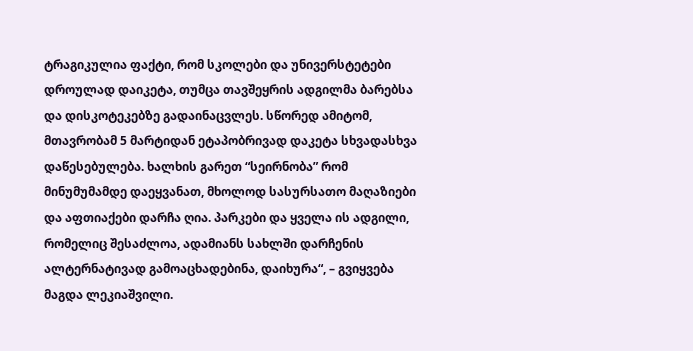ტრაგიკულია ფაქტი, რომ სკოლები და უნივერსტეტები დროულად დაიკეტა, თუმცა თავშეყრის ადგილმა ბარებსა და დისკოტეკებზე გადაინაცვლეს. სწორედ ამიტომ, მთავრობამ 5 მარტიდან ეტაპობრივად დაკეტა სხვადასხვა დაწესებულება. ხალხის გარეთ “სეირნობა” რომ მინუმუმამდე დაეყვანათ, მხოლოდ სასურსათო მაღაზიები და აფთიაქები დარჩა ღია. პარკები და ყველა ის ადგილი, რომელიც შესაძლოა, ადამიანს სახლში დარჩენის ალტერნატივად გამოაცხადებინა, დაიხურა“, – გვიყვება მაგდა ლეკიაშვილი.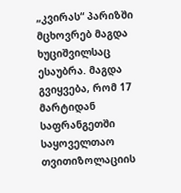„კვირას“ პარიზში მცხოვრებ მაგდა ხუციშვილსაც ესაუბრა. მაგდა გვიყვება, რომ 17 მარტიდან საფრანგეთში საყოველთაო თვითიზოლაციის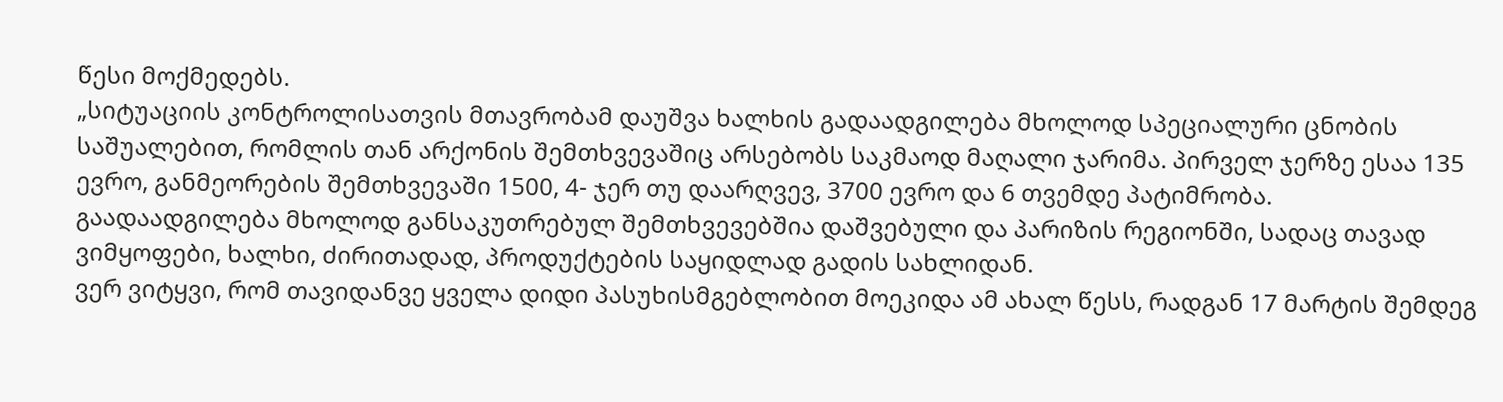წესი მოქმედებს.
„სიტუაციის კონტროლისათვის მთავრობამ დაუშვა ხალხის გადაადგილება მხოლოდ სპეციალური ცნობის საშუალებით, რომლის თან არქონის შემთხვევაშიც არსებობს საკმაოდ მაღალი ჯარიმა. პირველ ჯერზე ესაა 135 ევრო, განმეორების შემთხვევაში 1500, 4- ჯერ თუ დაარღვევ, 3700 ევრო და 6 თვემდე პატიმრობა.
გაადაადგილება მხოლოდ განსაკუთრებულ შემთხვევებშია დაშვებული და პარიზის რეგიონში, სადაც თავად ვიმყოფები, ხალხი, ძირითადად, პროდუქტების საყიდლად გადის სახლიდან.
ვერ ვიტყვი, რომ თავიდანვე ყველა დიდი პასუხისმგებლობით მოეკიდა ამ ახალ წესს, რადგან 17 მარტის შემდეგ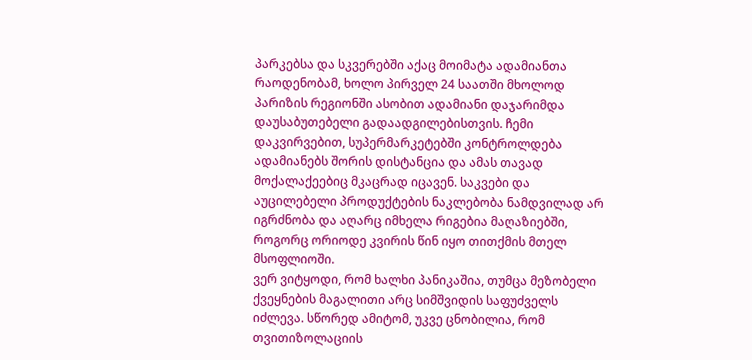პარკებსა და სკვერებში აქაც მოიმატა ადამიანთა რაოდენობამ, ხოლო პირველ 24 საათში მხოლოდ პარიზის რეგიონში ასობით ადამიანი დაჯარიმდა დაუსაბუთებელი გადაადგილებისთვის. ჩემი დაკვირვებით, სუპერმარკეტებში კონტროლდება ადამიანებს შორის დისტანცია და ამას თავად მოქალაქეებიც მკაცრად იცავენ. საკვები და აუცილებელი პროდუქტების ნაკლებობა ნამდვილად არ იგრძნობა და აღარც იმხელა რიგებია მაღაზიებში, როგორც ორიოდე კვირის წინ იყო თითქმის მთელ მსოფლიოში.
ვერ ვიტყოდი, რომ ხალხი პანიკაშია, თუმცა მეზობელი ქვეყნების მაგალითი არც სიმშვიდის საფუძველს იძლევა. სწორედ ამიტომ, უკვე ცნობილია, რომ თვითიზოლაციის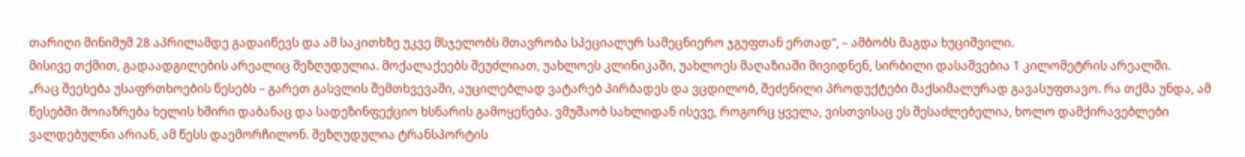თარიღი მინიმუმ 28 აპრილამდე გადაიწევს და ამ საკითხზე უკვე მსჯელობს მთავრობა სპეციალურ სამეცნიერო ჯგუფთან ერთად“, – ამბობს მაგდა ხუციშვილი.
მისივე თქმით, გადაადგილების არეალიც შეზღუდულია. მოქალაქეებს შეუძლიათ, უახლოეს კლინიკაში, უახლოეს მაღაზიაში მივიდნენ, სირბილი დასაშვებია 1 კილომეტრის არეალში.
„რაც შეეხება უსაფრთხოების წესებს – გარეთ გასვლის შემთხვევაში, აუცილებლად ვატარებ პირბადეს და ვცდილობ, შეძენილი პროდუქტები მაქსიმალურად გავასუფთავო. რა თქმა უნდა, ამ წესებში მოიაზრება ხელის ხშირი დაბანაც და სადეზინფექციო ხსნარის გამოყენება. ვმუშაობ სახლიდან ისევე, როგორც ყველა, ვისთვისაც ეს შესაძლებელია, ხოლო დამქირავებლები ვალდებულნი არიან, ამ წესს დაემორჩილონ. შეზღუდულია ტრანსპორტის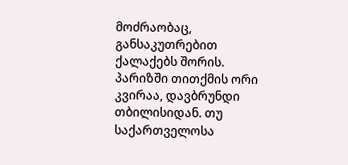მოძრაობაც, განსაკუთრებით ქალაქებს შორის.
პარიზში თითქმის ორი კვირაა, დავბრუნდი თბილისიდან. თუ საქართველოსა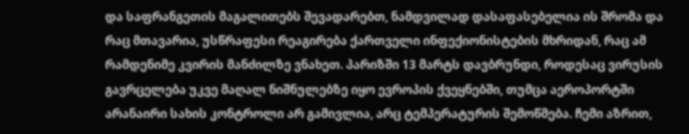და საფრანგეთის მაგალითებს შევადარებთ, ნამდვილად დასაფასებელია ის შრომა და რაც მთავარია, უსწრაფესი რეაგირება ქართველი ინფექიონისტების მხრიდან, რაც ამ რამდენიმე კვირის მანძილზე ვნახეთ. პარიზში 13 მარტს დავბრუნდი, როდესაც ვირუსის გავრცელება უკვე მაღალ ნიშნულებზე იყო ევროპის ქვეყნებში, თუმცა აეროპორტში არანაირი სახის კონტროლი არ გამივლია, არც ტემპერატურის შემოწმება. ჩემი აზრით,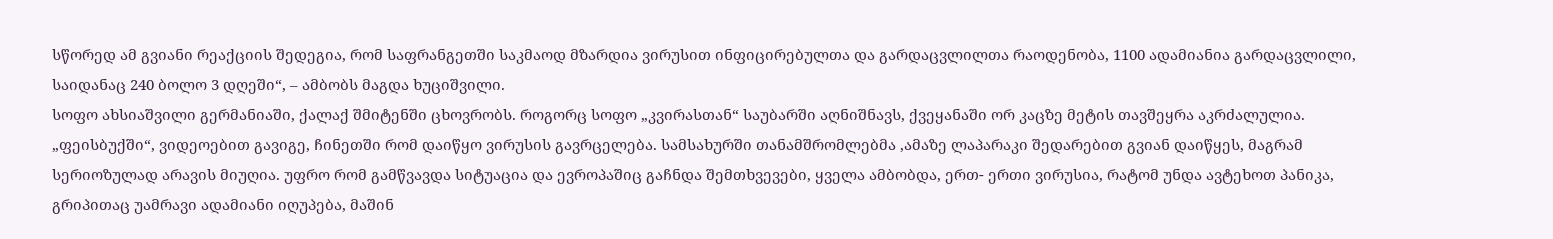სწორედ ამ გვიანი რეაქციის შედეგია, რომ საფრანგეთში საკმაოდ მზარდია ვირუსით ინფიცირებულთა და გარდაცვლილთა რაოდენობა, 1100 ადამიანია გარდაცვლილი, საიდანაც 240 ბოლო 3 დღეში“, – ამბობს მაგდა ხუციშვილი.
სოფო ახსიაშვილი გერმანიაში, ქალაქ შმიტენში ცხოვრობს. როგორც სოფო „კვირასთან“ საუბარში აღნიშნავს, ქვეყანაში ორ კაცზე მეტის თავშეყრა აკრძალულია.
„ფეისბუქში“, ვიდეოებით გავიგე, ჩინეთში რომ დაიწყო ვირუსის გავრცელება. სამსახურში თანამშრომლებმა ,ამაზე ლაპარაკი შედარებით გვიან დაიწყეს, მაგრამ სერიოზულად არავის მიუღია. უფრო რომ გამწვავდა სიტუაცია და ევროპაშიც გაჩნდა შემთხვევები, ყველა ამბობდა, ერთ- ერთი ვირუსია, რატომ უნდა ავტეხოთ პანიკა, გრიპითაც უამრავი ადამიანი იღუპება, მაშინ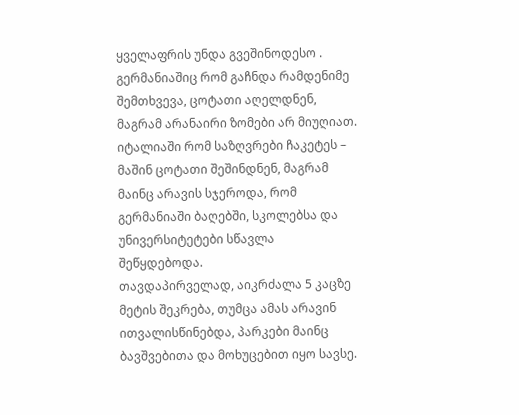ყველაფრის უნდა გვეშინოდესო . გერმანიაშიც რომ გაჩნდა რამდენიმე შემთხვევა, ცოტათი აღელდნენ, მაგრამ არანაირი ზომები არ მიუღიათ. იტალიაში რომ საზღვრები ჩაკეტეს – მაშინ ცოტათი შეშინდნენ, მაგრამ მაინც არავის სჯეროდა, რომ გერმანიაში ბაღებში, სკოლებსა და უნივერსიტეტები სწავლა შეწყდებოდა.
თავდაპირველად, აიკრძალა 5 კაცზე მეტის შეკრება, თუმცა ამას არავინ ითვალისწინებდა, პარკები მაინც ბავშვებითა და მოხუცებით იყო სავსე.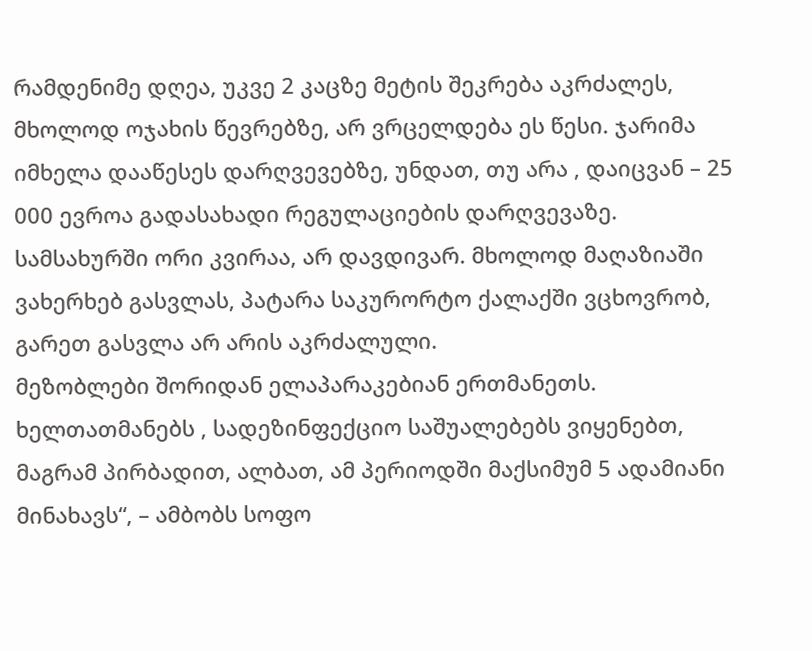რამდენიმე დღეა, უკვე 2 კაცზე მეტის შეკრება აკრძალეს, მხოლოდ ოჯახის წევრებზე, არ ვრცელდება ეს წესი. ჯარიმა იმხელა დააწესეს დარღვევებზე, უნდათ, თუ არა , დაიცვან – 25 000 ევროა გადასახადი რეგულაციების დარღვევაზე.
სამსახურში ორი კვირაა, არ დავდივარ. მხოლოდ მაღაზიაში ვახერხებ გასვლას, პატარა საკურორტო ქალაქში ვცხოვრობ, გარეთ გასვლა არ არის აკრძალული.
მეზობლები შორიდან ელაპარაკებიან ერთმანეთს. ხელთათმანებს , სადეზინფექციო საშუალებებს ვიყენებთ, მაგრამ პირბადით, ალბათ, ამ პერიოდში მაქსიმუმ 5 ადამიანი მინახავს“, – ამბობს სოფო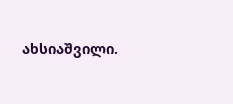ახსიაშვილი.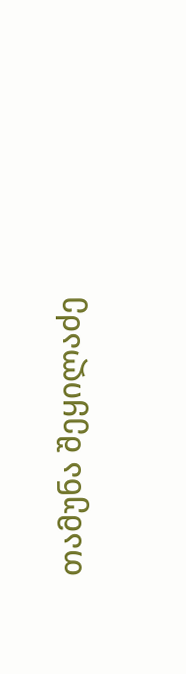თამუნა შეყილაძე